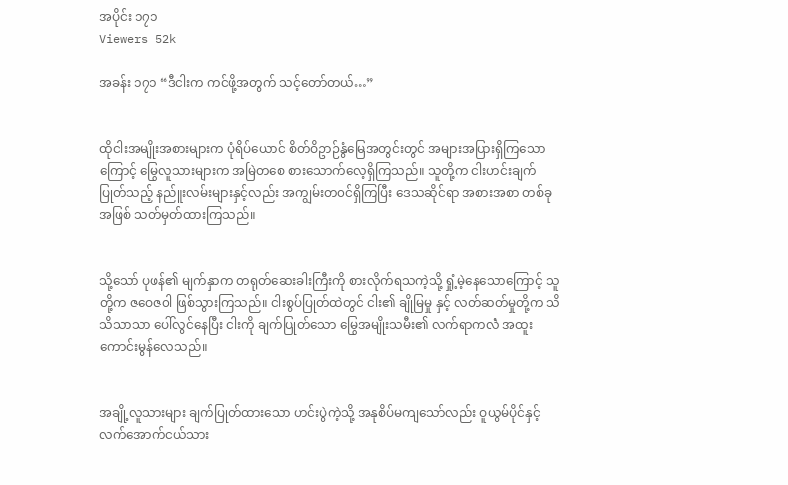အပိုင်း ၁၇၁
Viewers 52k

အခန်း ၁၇၁ “ဒီငါးက ကင်ဖို့အတွက် သင့်တော်တယ်…”


ထိုငါးအမျိုးအစားများက ပုံရိပ်ယောင် စိတ်ဝိဥာဉ်နွံမြေအတွင်းတွင် အများအပြားရှိကြသော ကြောင့် မြွေလူသားများက အမြဲတစေ စားသောက်လေ့ရှိကြသည်။ သူတို့က ငါးဟင်းချက်ပြုတ်သည့် နည်ူးလမ်းများနှင့်လည်း အကျွမ်းတ၀င်ရှိကြပြီး ဒေသဆိုင်ရာ အစားအစာ တစ်ခုအဖြစ် သတ်မှတ်ထားကြသည်။


သို့သော် ပုဖန်၏ မျက်နှာက တရုတ်ဆေးခါးကြီးကို စားလိုက်ရသကဲ့သို့ ရှုံ့မဲ့နေသောကြောင့် သူတို့က ဇဝေဇ၀ါ ဖြစ်သွားကြသည်။ ငါးစွပ်ပြုတ်ထဲတွင် ငါး၏ ချိုမြမှု နှင့် လတ်ဆတ်မှုတို့က သိသိသာသာ ပေါ်လွင်နေပြီး ငါးကို ချက်ပြုတ်သော မြွေအမျိုးသမီး၏ လက်ရာကလဲံ အထူးကောင်းမွန်လေသည်။


အချို့လူသားများ ချက်ပြုတ်ထားသော ဟင်းပွဲကဲ့သို့ အနုစိပ်မကျသော်လည်း ဝူယွမ်ပိုင်နှင့် လက်အောက်ငယ်သား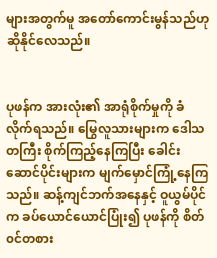များအတွက်မူ အတော်ကောင်းမွန်သည်ဟု ဆိုနိုင်လေသည်။


ပုဖန်က အားလုံး၏ အာရုံစိုက်မှုကို ခံလိုက်ရသည်။ မြွေလူသားများက ဒေါသတကြီး စိုက်ကြည့်နေကြပြီး ခေါင်းဆောင်ပိုင်းများက မျက်မှောင်ကြုံ့နေကြသည်။ ဆန့်ကျင်ဘက်အနေနှင့် ဝူယွမ်ပိုင်က ခပ်ယောင်ယောင်ပြုံး၍ ပုဖန်ကို စိတ်၀င်တစား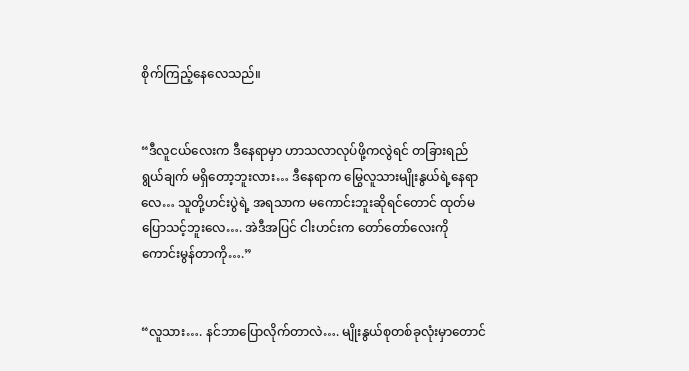စိုက်ကြည့်နေလေသည်။


“ဒီလူငယ်လေးက ဒီနေရာမှာ ဟာသလာလုပ်ဖို့ကလွဲရင် တခြားရည်ရွယ်ချက် မရှိတော့ဘူးလား… ဒီနေရာက မြွေလူသားမျိုးနွယ်ရဲ့နေရာလေ… သူတို့ဟင်းပွဲရဲ့ အရသာက မကောင်းဘူးဆိုရင်တောင် ထုတ်မပြောသင့်ဘူးလေ…. အဲဒီအပြင် ငါးဟင်းက တော်တော်လေးကို ကောင်းမွန်တာကို….”


“လူသား…. နင်ဘာပြောလိုက်တာလဲ…. မျိုးနွယ်စုတစ်ခုလုံးမှာတောင်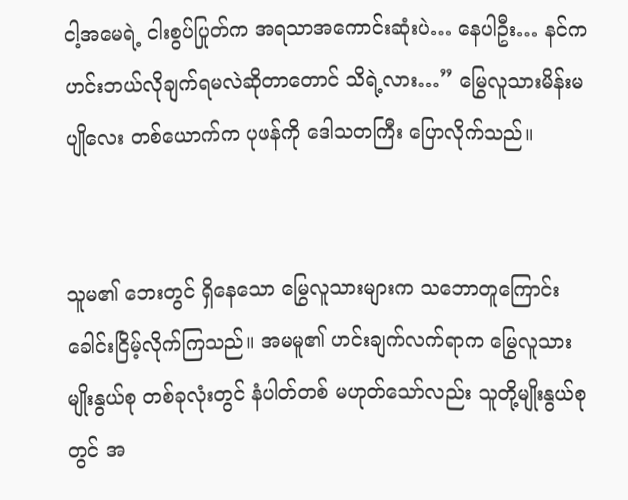ငါ့အမေရဲ့ ငါးစွပ်ပြုတ်က အရသာအကောင်းဆုံးပဲ… နေပါဦး… နင်က ဟင်းဘယ်လိုချက်ရမလဲဆိုတာတောင် သိရဲ့လား…” မြွေလူသားမိန်းမပျိုလေး တစ်ယောက်က ပုဖန်ကို ဒေါသတကြီး ပြောလိုက်သည်။


သူမ၏ ဘေးတွင် ရှိနေသော မြွေလူသားများက သဘောတူကြောင်း ခေါင်းငြိမ့်လိုက်ကြသည်။ အမမူ၏ ဟင်းချက်လက်ရာက မြွေလူသားမျိုးနွယ်စု တစ်ခုလုံးတွင် နံပါတ်တစ် မဟုတ်သော်လည်း သူတို့မျိုးနွယ်စုတွင် အ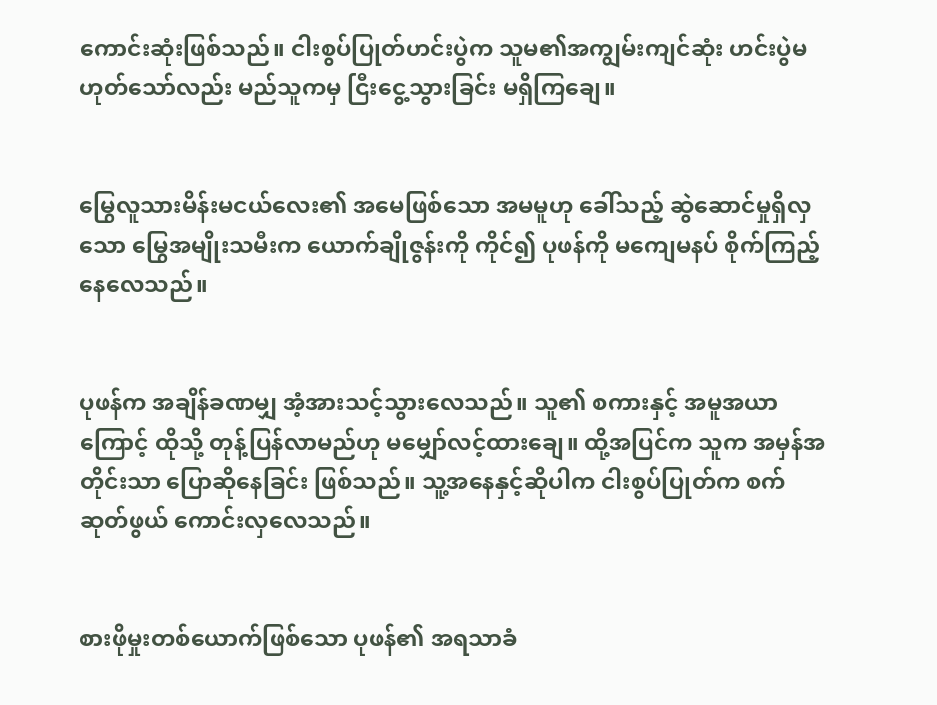ကောင်းဆုံးဖြစ်သည်။ ငါးစွပ်ပြုတ်ဟင်းပွဲက သူမ၏အကျွမ်းကျင်ဆုံး ဟင်းပွဲမဟုတ်သော်လည်း မည်သူကမှ ငြီးငွေ့သွားခြင်း မရှိကြချေ။


မြွေလူသားမိန်းမငယ်လေး၏ အမေဖြစ်သော အမမူဟု ခေါ်သည့် ဆွဲဆောင်မှုရှိလှသော မြွေအမျိုးသမီးက ယောက်ချိုဇွန်းကို ကိုင်၍ ပုဖန်ကို မကျေမနပ် စိုက်ကြည့်နေလေသည်။


ပုဖန်က အချိန်ခဏမျှ အံ့အားသင့်သွားလေသည်။ သူ၏ စကားနှင့် အမူအယာကြောင့် ထိုသို့ တုန့်ပြန်လာမည်ဟု မမျှော်လင့်ထားချေ။ ထို့အပြင်က သူက အမှန်အတိုင်းသာ ပြောဆိုနေခြင်း ဖြစ်သည်။ သူ့အနေနှင့်ဆိုပါက ငါးစွပ်ပြုတ်က စက်ဆုတ်ဖွယ် ကောင်းလှလေသည်။


စားဖိုမှုးတစ်ယောက်ဖြစ်သော ပုဖန်၏ အရသာခံ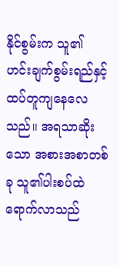နိုင်စွမ်းက သူ၏ ဟင်းချက်စွမ်းရည်နှင့် ထပ်တူကျနေလေသည်။ အရသာဆိုးသော အစားအစာတစ်ခု သူ၏ပါးစပ်ထဲ ရောက်လာသည်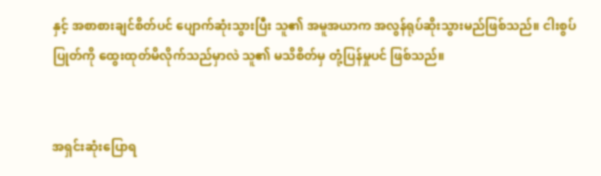နှင့် အစာစားချင်စိတ်ပင် ပျောက်ဆုံးသွားပြီး သူ၏ အမူအယာက အလွန်ရုပ်ဆိုးသွားမည်ဖြစ်သည်။ ငါးစွပ်ပြုတ်ကို ထွေးထုတ်မိလိုက်သည်မှာလဲ သူ၏ မသိစိတ်မှ တုံ့ပြန်မှုပင် ဖြစ်သည်။


အရှင်းဆုံးပြောရ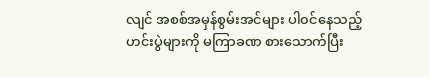လျင် အစစ်အမှန်စွမ်းအင်များ ပါ၀င်နေသည့် ဟင်းပွဲများကို မကြာခဏ စားသောက်ပြီး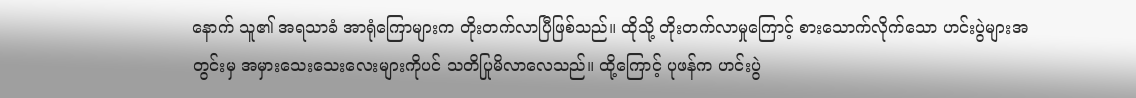နောက် သူ၏ အရသာခံ အာရုံကြောများက တိုးတက်လာပြီဖြစ်သည်။ ထိုသို့ တိုးတက်လာမှုကြောင့် စားသောက်လိုက်သော ဟင်းပွဲများအတွင်းမှ အမှားသေးသေးလေးများကိုပင် သတိပြုမိလာလေသည်။ ထို့ကြောင့် ပုဖန်က ဟင်းပွဲ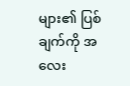များ၏ ပြစ်ချက်ကို အလေး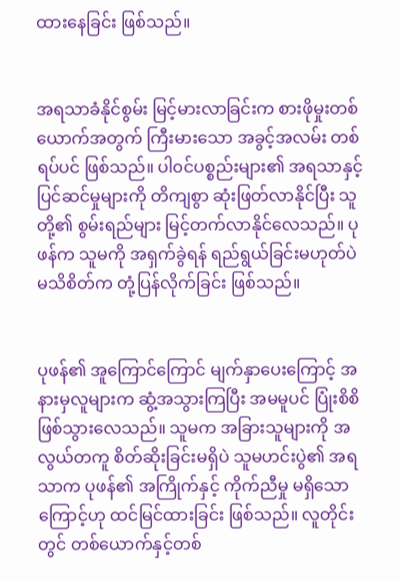ထားနေခြင်း ဖြစ်သည်။


အရသာခံနိုင်စွမ်း မြင့်မားလာခြင်းက စားဖိုမှုးတစ်ယောက်အတွက် ကြီးမားသော အခွင့်အလမ်း တစ်ရပ်ပင် ဖြစ်သည်။ ပါ၀င်ပစ္စည်းများ၏ အရသာနှင့် ပြင်ဆင်မှုများကို တိကျစွာ ဆုံးဖြတ်လာနိုင်ပြီး သူတို့၏ စွမ်းရည်များ မြင့်တက်လာနိုင်လေသည်။ ပုဖန်က သူမကို အရှက်ခွဲရန် ရည်ရွယ်ခြင်းမဟုတ်ပဲ မသိစိတ်က တုံ့ပြန်လိုက်ခြင်း ဖြစ်သည်။


ပုဖန်၏ အူကြောင်ကြောင် မျက်နှာပေးကြောင့် အနားမှလူများက ဆွံ့အသွားကြပြီး အမမူပင် ပြုံးစိစိ ဖြစ်သွားလေသည်။ သူမက အခြားသူများကို အလွယ်တကူ စိတ်ဆိုးခြင်းမရှိပဲ သူမဟင်းပွဲ၏ အရသာက ပုဖန်၏ အကြိုက်နှင့် ကိုက်ညီမှု မရှိသောကြောင့်ဟု ထင်မြင်ထားခြင်း ဖြစ်သည်။ လူတိုင်းတွင် တစ်ယောက်နှင့်တစ်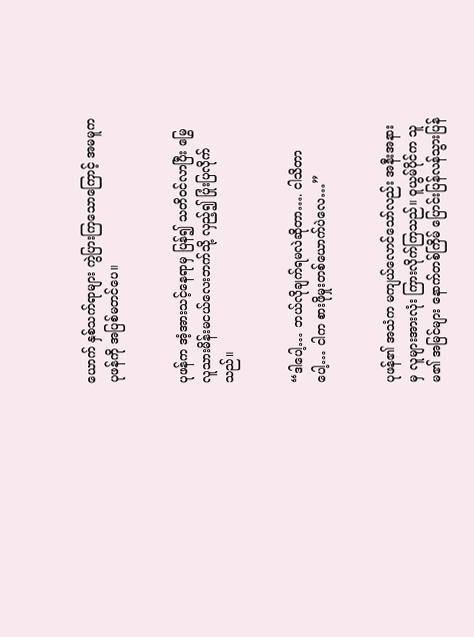ယောက် နှစ်သက်ရာများ ကွဲပြားကြသောကြောင့် အမမူက ပုဖန်ကို အပြစ်မတင်ပေ။


ပုဖန်က အံ့အားသင့်နေရာမှ ပြန်၍ သတိ၀င်လာပြီး မြွေလူသားမိန်းမငယ်လေးဘက်သို့ လှည့်၍ ပြုံးပြလိုက်သည်။


“ဒါပေါ့… ဘယ်လိုချက်ရမလဲဆိုတာ…. ငါသိတာပေါ့… ငါက စားဖိုမှုးတစ်ယောက်ပဲလေ…”


ပုဖန်၏ အသံက မကျယ်လောင်သော်လည်း အနီးအနားမှ လူများအားလုံး ကြားလိုက်ကြသည်။ ဝူယွမ်ပိုင်က သူမ၏ အမြင်များ နောက်တစ်ကြိမ် ပြောင်းပြန်လန်သွားပြန်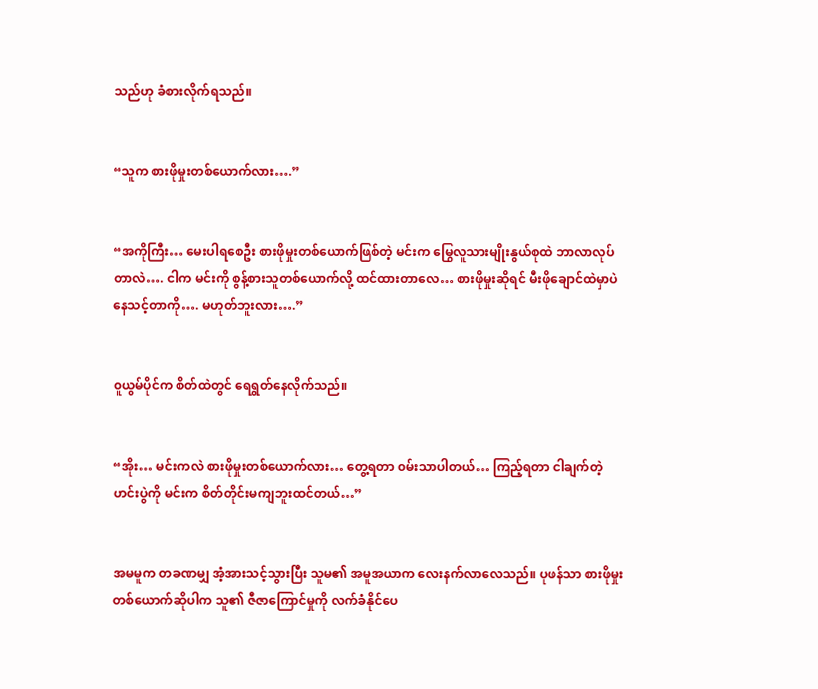သည်ဟု ခံစားလိုက်ရသည်။


“သူက စားဖိုမှုးတစ်ယောက်လား….”


“အကိုကြီး… မေးပါရစေဦး စားဖိုမှုးတစ်ယောက်ဖြစ်တဲ့ မင်းက မြွေလူသားမျိုးနွယ်စုထဲ ဘာလာလုပ်တာလဲ…. ငါက မင်းကို စွန့်စားသူတစ်ယောက်လို့ ထင်ထားတာလေ… စားဖိုမှုးဆိုရင် မီးဖိုချောင်ထဲမှာပဲနေသင့်တာကို…. မဟုတ်ဘူးလား….”


၀ူယွမ်ပိုင်က စိတ်ထဲတွင် ရေရွတ်နေလိုက်သည်။


“အိုး… မင်းကလဲ စားဖိုမှုးတစ်ယောက်လား… တွေ့ရတာ ၀မ်းသာပါတယ်… ကြည့်ရတာ ငါချက်တဲ့ဟင်းပွဲကို မင်းက စိတ်တိုင်းမကျဘူးထင်တယ်…”


အမမူက တခဏမျှ အံ့အားသင့်သွားပြီး သူမ၏ အမူအယာက လေးနက်လာလေသည်။ ပုဖန်သာ စားဖိုမှုးတစ်ယောက်ဆိုပါက သူ၏ ဇီဇာကြောင်မှုကို လက်ခံနိုင်ပေ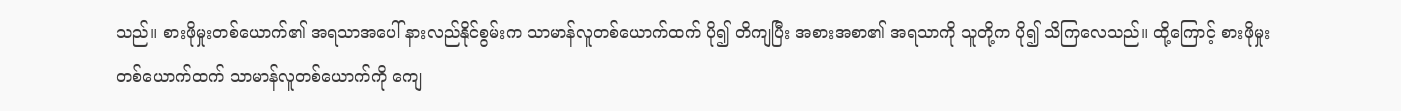သည်။ စားဖိုမှုးတစ်ယောက်၏ အရသာအပေါ် နားလည်နိုင်စွမ်းက သာမာန်လူတစ်ယောက်ထက် ပို၍ တိကျပြီး အစားအစာ၏ အရသာကို သူတို့က ပို၍ သိကြလေသည်။ ထို့ကြောင့် စားဖိုမှုးတစ်ယောက်ထက် သာမာန်လူတစ်ယောက်ကို ကျေ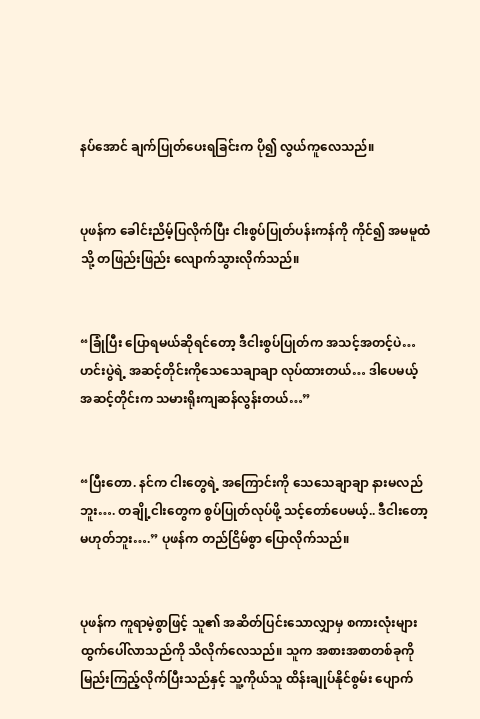နပ်အောင် ချက်ပြုတ်ပေးရခြင်းက ပို၍ လွယ်ကူလေသည်။


ပုဖန်က ခေါင်းညိမ့်ပြလိုက်ပြီး ငါးစွပ်ပြုတ်ပန်းကန်ကို ကိုင်၍ အမမူထံသို့ တဖြည်းဖြည်း လျောက်သွားလိုက်သည်။


“ခြုံပြီး ပြောရမယ်ဆိုရင်တော့ ဒီငါးစွပ်ပြုတ်က အသင့်အတင့်ပဲ… ဟင်းပွဲရဲ့ အဆင့်တိုင်းကိုသေသေချာချာ လုပ်ထားတယ်… ဒါပေမယ့် အဆင့်တိုင်းက သမားရိုးကျဆန်လွန်းတယ်…”


“ပြီးတော. နင်က ငါးတွေရဲ့ အကြောင်းကို သေသေချာချာ နားမလည်ဘူး…. တချို့ငါးတွေက စွပ်ပြုတ်လုပ်ဖို့ သင့်တော်ပေမယ့်.. ဒီငါးတော့မဟုတ်ဘူး….” ပုဖန်က တည်ငြိမ်စွာ ပြောလိုက်သည်။


ပုဖန်က ကူရာမဲ့စွာဖြင့် သူ၏ အဆိတ်ပြင်းသောလျှာမှ စကားလုံးများ ထွက်ပေါ်လာသည်ကို သိလိုက်လေသည်။ သူက အစားအစာတစ်ခုကို မြည်းကြည့်လိုက်ပြီးသည်နှင့် သူ့ကိုယ်သူ ထိန်းချုပ်နိုင်စွမ်း ပျောက်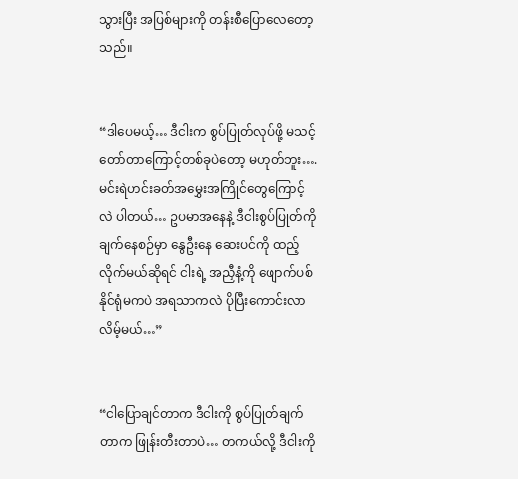သွားပြီး အပြစ်များကို တန်းစီပြောလေတော့သည်။


“ဒါပေမယ့်… ဒီငါးက စွပ်ပြုတ်လုပ်ဖို့ မသင့်တော်တာကြောင့်တစ်ခုပဲတော့ မဟုတ်ဘူး…. မင်းရဲဟင်းခတ်အမွှေးအကြိုင်တွေကြောင့်လဲ ပါတယ်… ဥပမာအနေနဲ့ ဒီငါးစွပ်ပြုတ်ကို ချက်နေစဉ်မှာ နွေဦးနေ ဆေးပင်ကို ထည့်လိုက်မယ်ဆိုရင် ငါးရဲ့ အညှီနံ့ကို ဖျောက်ပစ်နိုင်ရုံမကပဲ အရသာကလဲ ပိုပြီးကောင်းလာလိမ့်မယ်…”


“ငါပြောချင်တာက ဒီငါးကို စွပ်ပြုတ်ချက်တာက ဖြုန်းတီးတာပဲ… တကယ်လို့ ဒီငါးကို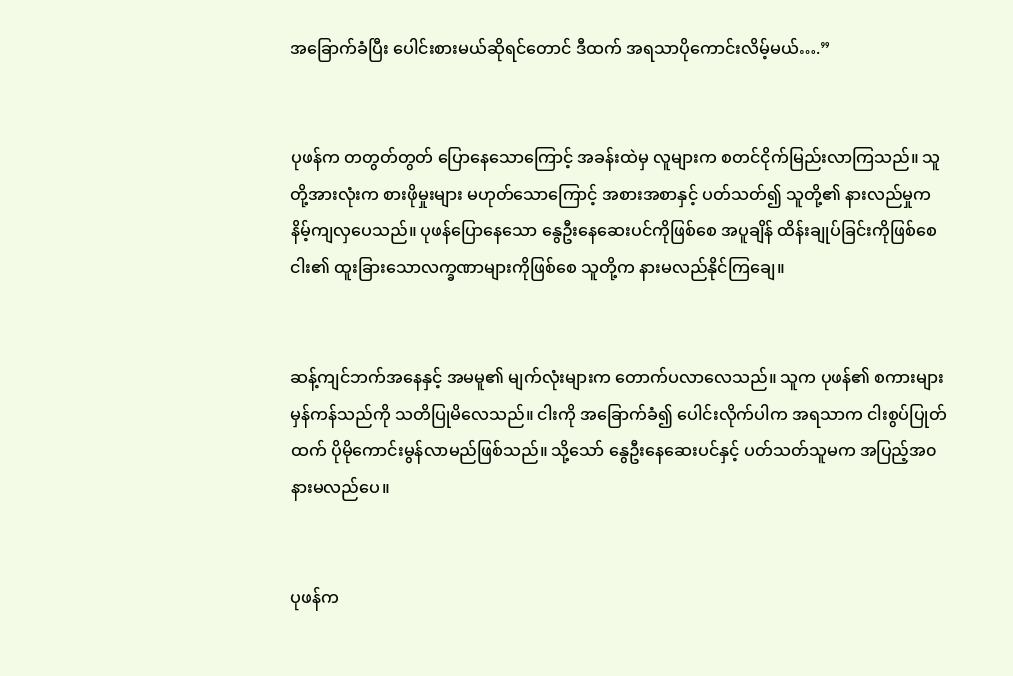အခြောက်ခံပြီး ပေါင်းစားမယ်ဆိုရင်တောင် ဒီထက် အရသာပိုကောင်းလိမ့်မယ်….”


ပုဖန်က တတွတ်တွတ် ပြောနေသောကြောင့် အခန်းထဲမှ လူများက စတင်ငိုက်မြည်းလာကြသည်။ သူတို့အားလုံးက စားဖိုမှုးများ မဟုတ်သောကြောင့် အစားအစာနှင့် ပတ်သတ်၍ သူတို့၏ နားလည်မှုက နိမ့်ကျလှပေသည်။ ပုဖန်ပြောနေသော နွေဦးနေဆေးပင်ကိုဖြစ်စေ အပူချိန် ထိန်းချုပ်ခြင်းကိုဖြစ်စေ ငါး၏ ထူးခြားသောလက္ခဏာများကိုဖြစ်စေ သူတို့က နားမလည်နိုင်ကြချေ။


ဆန့်ကျင်ဘက်အနေနှင့် အမမူ၏ မျက်လုံးများက တောက်ပလာလေသည်။ သူက ပုဖန်၏ စကားများ မှန်ကန်သည်ကို သတိပြုမိလေသည်။ ငါးကို အခြောက်ခံ၍ ပေါင်းလိုက်ပါက အရသာက ငါးစွပ်ပြုတ်ထက် ပိုမိုကောင်းမွန်လာမည်ဖြစ်သည်။ သို့သော် နွေဦးနေဆေးပင်နှင့် ပတ်သတ်သူမက အပြည့်အ၀ နားမလည်ပေ။


ပုဖန်က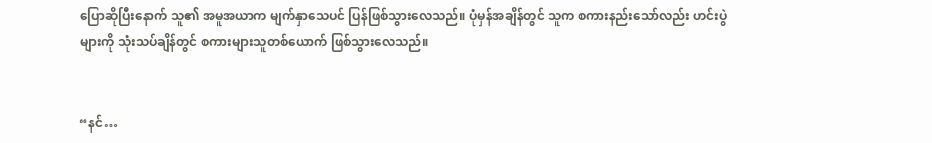ပြောဆိုပြီးနောက် သူ၏ အမူအယာက မျက်နှာသေပင် ပြန်ဖြစ်သွားလေသည်။ ပုံမှန်အချိန်တွင် သူက စကားနည်းသော်လည်း ဟင်းပွဲများကို သုံးသပ်ချိန်တွင် စကားများသူတစ်ယောက် ဖြစ်သွားလေသည်။


“နင်…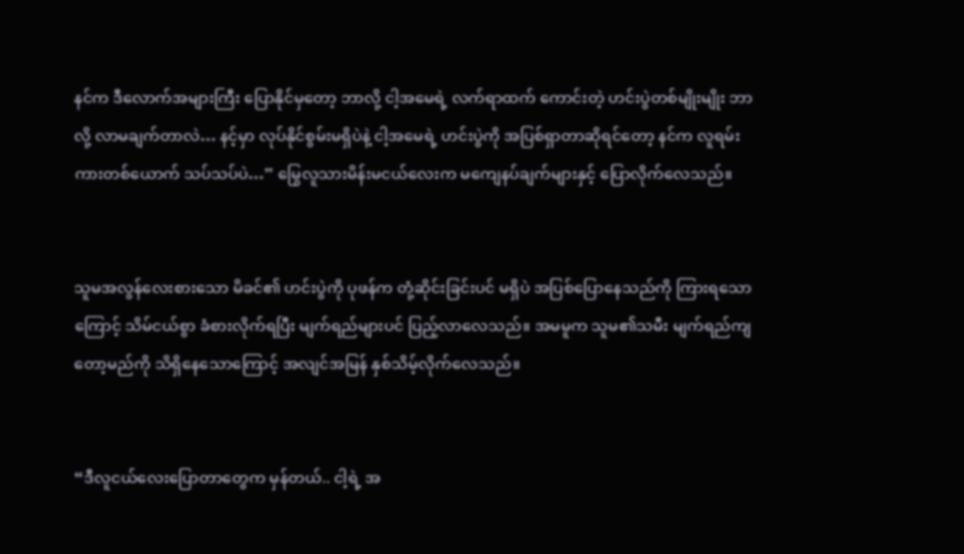နင်က ဒီလောက်အများကြီး ပြောနိုင်မှတော့ ဘာလို့ ငါ့အမေရဲ့ လက်ရာထက် ကောင်းတဲ့ ဟင်းပွဲတစ်မျိုးမျိုး ဘာလို့ လာမချက်တာလဲ… နင့်မှာ လုပ်နိုင်စွမ်းမရှိပဲနဲ့ ငါ့အမေရဲ့ ဟင်းပွဲကို အပြစ်ရှာတာဆိုရင်တော့ နင်က လူရမ်းကားတစ်ယောက် သပ်သပ်ပဲ…” မြွေလူသားမိန်းမငယ်လေးက မကျေနပ်ချက်များနှင့် ပြောလိုက်လေသည်။


သူမအလွန်လေးစားသော မိခင်၏ ဟင်းပွဲကို ပုဖန်က တုံ့ဆိုင်းခြင်းပင် မရှိပဲ အပြစ်ပြောနေသည်ကို ကြားရသောကြောင့် သိမ်ငယ်စွာ ခံစားလိုက်ရပြီး မျက်ရည်များပင် ပြည့်လာလေသည်။ အမမူက သူမ၏သမီး မျက်ရည်ကျတော့မည်ကို သိရှိနေသောကြောင့် အလျင်အမြန် နှစ်သိမ့်လိုက်လေသည်။


“ဒီလူငယ်လေးပြောတာတွေက မှန်တယ်.. ငါ့ရဲ့ အ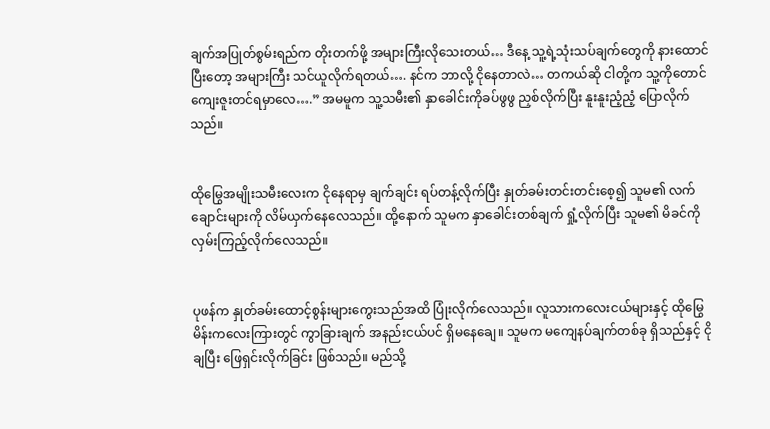ချက်အပြုတ်စွမ်းရည်က တိုးတက်ဖို့ အများကြီးလိုသေးတယ်… ဒီနေ့ သူ့ရဲ့သုံးသပ်ချက်တွေကို နားထောင်ပြီးတော့ အများကြီး သင်ယူလိုက်ရတယ်…. နင်က ဘာလို့ ငိုနေတာလဲ… တကယ်ဆို ငါတို့က သူ့ကိုတောင် ကျေးဇူးတင်ရမှာလေ….” အမမူက သူ့သမီး၏ နှာခေါင်းကိုခပ်ဖွဖွ ညှစ်လိုက်ပြီး နူးနူးညံ့ညံ့ ပြောလိုက်သည်။


ထိုမြွေအမျိုးသမီးလေးက ငိုနေရာမှ ချက်ချင်း ရပ်တန့်လိုက်ပြီး နှုတ်ခမ်းတင်းတင်းစေ့၍ သူမ၏ လက်ချောင်းများကို လိမ်ယှက်နေလေသည်။ ထို့နောက် သူမက နှာခေါင်းတစ်ချက် ရှုံ့လိုက်ပြီး သူမ၏ မိခင်ကို လှမ်းကြည့်လိုက်လေသည်။


ပုဖန်က နှုတ်ခမ်းထောင့်စွန်းများကွေးသည်အထိ ပြုံးလိုက်လေသည်။ လူသားကလေးငယ်များနှင့် ထိုမြွေမိန်းကလေးကြားတွင် ကွာခြားချက် အနည်းငယ်ပင် ရှိမနေချေ။ သူမက မကျေနပ်ချက်တစ်ခု ရှိသည်နှင့် ငိုချပြီး ဖြေရှင်းလိုက်ခြင်း ဖြစ်သည်။ မည်သို့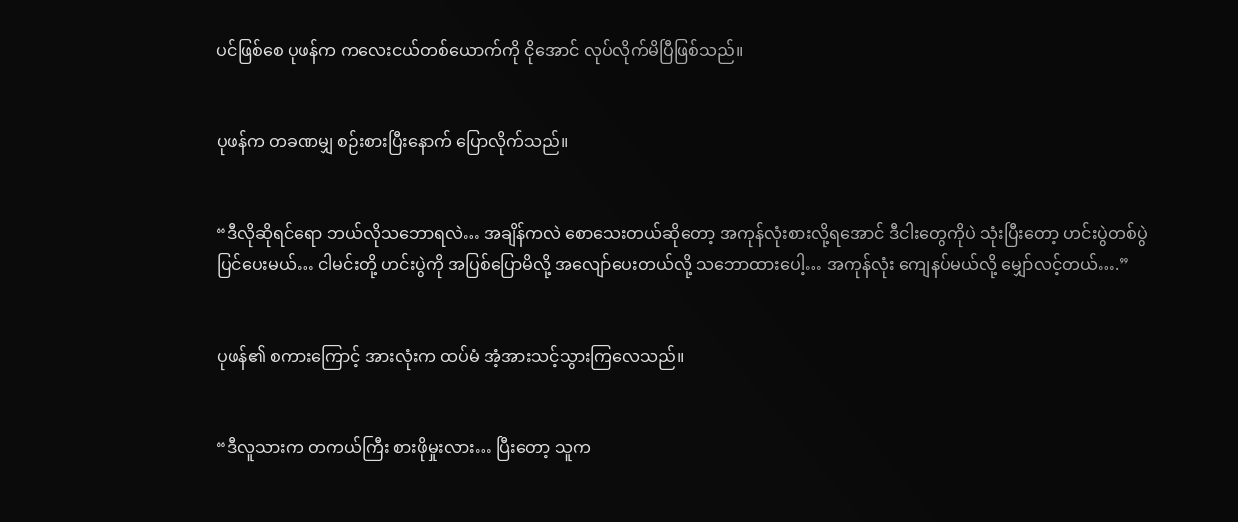ပင်ဖြစ်စေ ပုဖန်က ကလေးငယ်တစ်ယောက်ကို ငိုအောင် လုပ်လိုက်မိပြီဖြစ်သည်။


ပုဖန်က တခဏမျှ စဉ်းစားပြီးနောက် ပြောလိုက်သည်။


“ဒီလိုဆိုရင်ရော ဘယ်လိုသဘောရလဲ… အချိန်ကလဲ စောသေးတယ်ဆိုတော့ အကုန်လုံးစားလို့ရအောင် ဒီငါးတွေကိုပဲ သုံးပြီးတော့ ဟင်းပွဲတစ်ပွဲ ပြင်ပေးမယ်… ငါမင်းတို့ ဟင်းပွဲကို အပြစ်ပြောမိလို့ အလျော်ပေးတယ်လို့ သဘောထားပေါ့… အကုန်လုံး ကျေနပ်မယ်လို့ မျှော်လင့်တယ်….”


ပုဖန်၏ စကားကြောင့် အားလုံးက ထပ်မံ အံ့အားသင့်သွားကြလေသည်။


“ဒီလူသားက တကယ်ကြီး စားဖိုမှုးလား… ပြီးတော့ သူက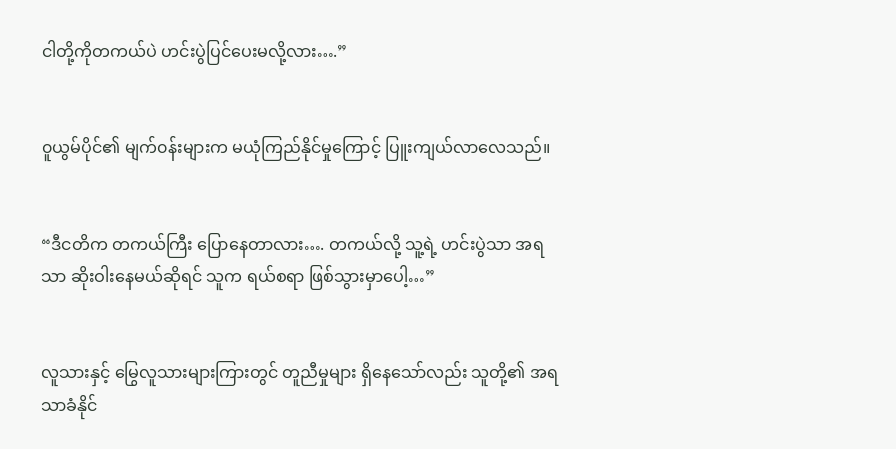ငါတို့ကိုတကယ်ပဲ ဟင်းပွဲပြင်ပေးမလို့လား….”


၀ူယွမ်ပိုင်၏ မျက်၀န်းများက မယုံကြည်နိုင်မှုကြောင့် ပြူးကျယ်လာလေသည်။


“ဒီငတိက တကယ်ကြီး ပြောနေတာလား…. တကယ်လို့ သူ့ရဲ့ ဟင်းပွဲသာ အရသာ ဆိုးဝါးနေမယ်ဆိုရင် သူက ရယ်စရာ ဖြစ်သွားမှာပေါ့…”


လူသားနှင့် မြွေလူသားများကြားတွင် တူညီမှုများ ရှိနေသော်လည်း သူတို့၏ အရသာခံနိုင်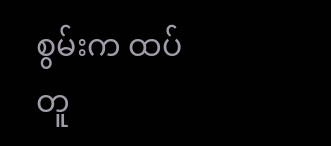စွမ်းက ထပ်တူ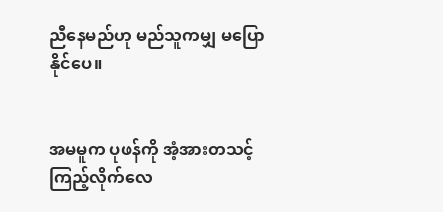ညီနေမည်ဟု မည်သူကမျှ မပြောနိုင်ပေ။


အမမူက ပုဖန်ကို အံ့အားတသင့် ကြည့်လိုက်လေ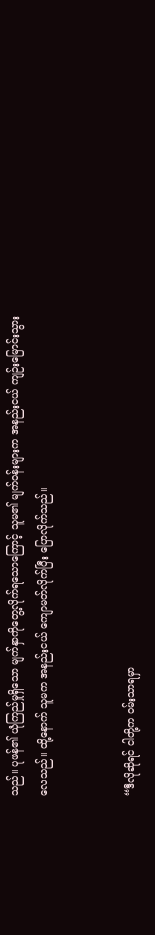သည်။ ပုဖန်၏ ယုံကြည်မှုရှိသော မျက်နှာကိုတွေ့လိုက်ရသောကြောင့် သူမ၏ မျက်၀န်းများက အနည်းငယ် ကျဉ်းမြောင်းသွားလေသည်။ ထို့နောက် သူမက အနည်းငယ် ကျောမတ်လိုက်ပြီး ပြောလိုက်သည်။


“ဒီလိုဆိုရင် ငါတို့က ၀မ်းသာရမှာ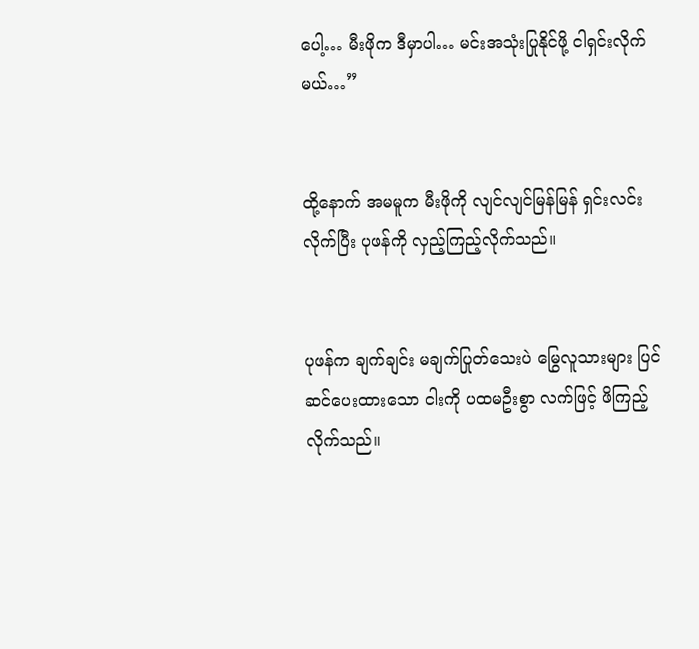ပေါ့… မီးဖိုက ဒီမှာပါ… မင်းအသုံးပြုနိုင်ဖို့ ငါရှင်းလိုက်မယ်…”


ထို့နောက် အမမူက မီးဖိုကို လျင်လျင်မြန်မြန် ရှင်းလင်းလိုက်ပြီး ပုဖန်ကို လှည့်ကြည့်လိုက်သည်။


ပုဖန်က ချက်ချင်း မချက်ပြုတ်သေးပဲ မြွေလူသားများ ပြင်ဆင်ပေးထားသော ငါးကို ပထမဦးစွာ လက်ဖြင့် ဖိကြည့်လိုက်သည်။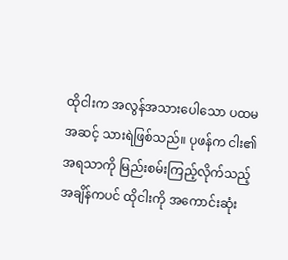ထိုငါးက အလွန်အသားပေါသော ပထမအဆင့် သားရဲဖြစ်သည်။ ပုဖန်က ငါး၏ အရသာကို မြည်းစမ်းကြည့်လိုက်သည့် အချိန်ကပင် ထိုငါးကို အကောင်းဆုံး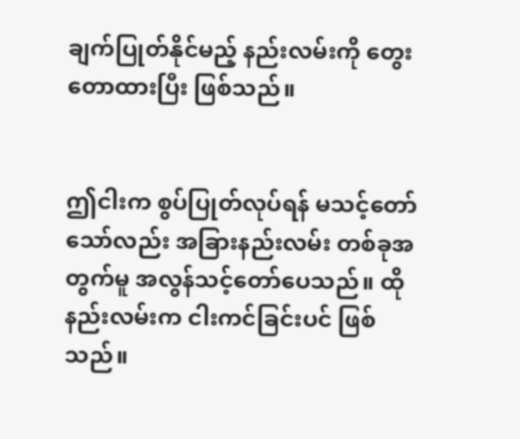ချက်ပြုတ်နိုင်မည့် နည်းလမ်းကို တွေးတောထားပြီး ဖြစ်သည်။


ဤငါးက စွပ်ပြုတ်လုပ်ရန် မသင့်တော်သော်လည်း အခြားနည်းလမ်း တစ်ခုအတွက်မူ အလွန်သင့်တော်ပေသည်။ ထိုနည်းလမ်းက ငါးကင်ခြင်းပင် ဖြစ်သည်။